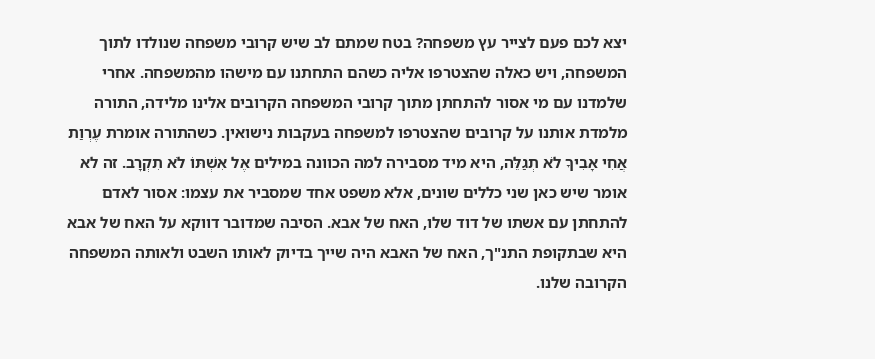יצא לכם פעם לצייר עץ משפחה? בטח שמתם לב שיש קרובי משפחה שנולדו לתוך המשפחה, ויש כאלה שהצטרפו אליה כשהם התחתנו עם מישהו מהמשפחה. אחרי שלמדנו עם מי אסור להתחתן מתוך קרובי המשפחה הקרובים אלינו מלידה, התורה מלמדת אותנו על קרובים שהצטרפו למשפחה בעקבות נישואין. כשהתורה אומרת עֶרְוַת אֲחִי אָבִיךָ לֹא תְגַלֵּה, היא מיד מסבירה למה הכוונה במילים אֶל אִשְׁתּוֹ לֹא תִקְרָב. זה לא אומר שיש כאן שני כללים שונים, אלא משפט אחד שמסביר את עצמו: אסור לאדם להתחתן עם אשתו של דוד שלו, האח של אבא. הסיבה שמדובר דווקא על האח של אבא היא שבתקופת התנ"ך, האח של האבא היה שייך בדיוק לאותו השבט ולאותה המשפחה הקרובה שלנו.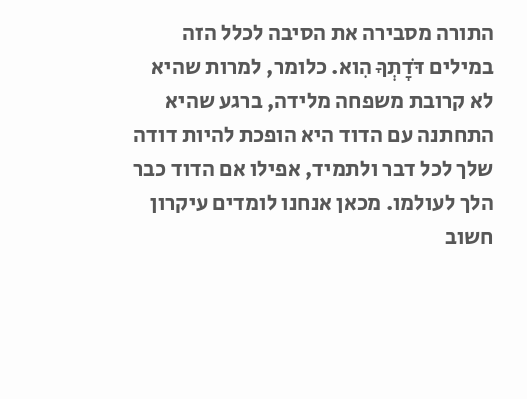התורה מסבירה את הסיבה לכלל הזה במילים דֹּדָתְךָ הִוא. כלומר, למרות שהיא לא קרובת משפחה מלידה, ברגע שהיא התחתנה עם הדוד היא הופכת להיות דודה שלך לכל דבר ולתמיד, אפילו אם הדוד כבר הלך לעולמו. מכאן אנחנו לומדים עיקרון חשוב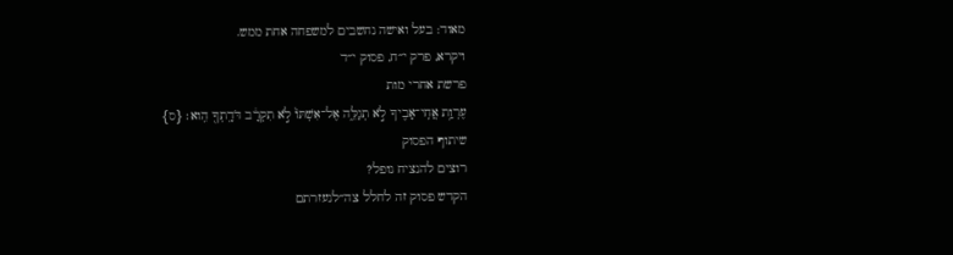מאוד: בעל ואישה נחשבים למשפחה אחת ממש.
ויקרא, פרק י״ח, פסוק י״ד
פרשת אחרי מות
עֶרְוַ֥ת אֲחִֽי־אָבִ֖יךָ לֹ֣א תְגַלֵּ֑ה אֶל־אִשְׁתּוֹ֙ לֹ֣א תִקְרָ֔ב דֹּדָֽתְךָ֖ הִֽוא׃ {ס}
שיתוף הפסוק
רוצים להנציח נופל?
הקדש פסוק זה לחלל צה״לנעזרתם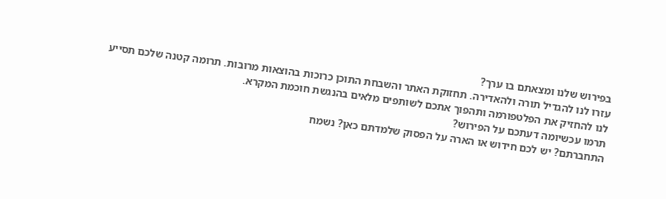בפירוש שלנו ומצאתם בו ערך?
עזרו לנו להגדיל תורה ולהאדירה. תחזוקת האתר והשבחת התוכן כרוכות בהוצאות מרובות. תרומה קטנה שלכם תסייע לנו להחזיק את הפלטפורמה ותהפוך אתכם לשותפים מלאים בהנגשת חוכמת המקרא.
תרמו עכשיומה דעתכם על הפירוש?
התחברתם? יש לכם חידוש או הארה על הפסוק שלמדתם כאן? נשמח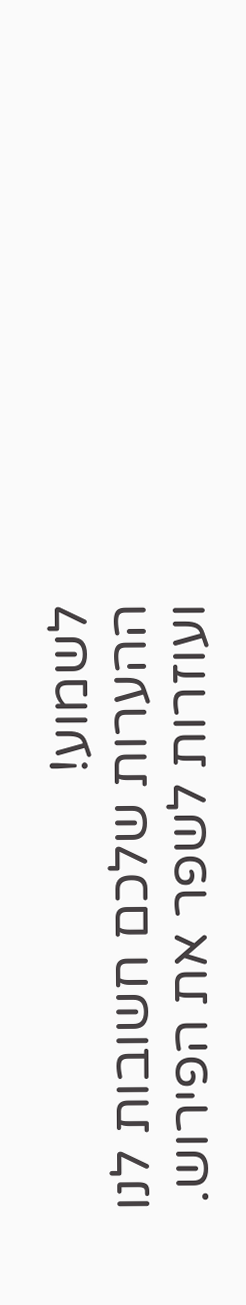לשמוע!
ההערות שלכם חשובות לנו ועוזרות לשפר את הפירוש.